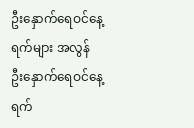ဦးနှောက်ရေဝင်နေ့ရက်များ အလွန်
ဦးနှောက်ရေဝင်နေ့ရက်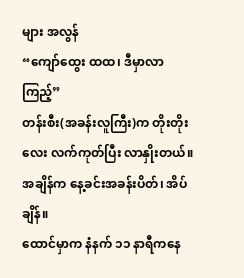များ အလွန်
“ကျော်ထွေး ထထ၊ ဒီမှာလာကြည့်”
တန်းစီး(အခန်းလူကြီး)က တိုးတိုးလေး လက်ကုတ်ပြီး လာနှိုးတယ်။
အချိန်က နေ့ခင်းအခန်းပိတ်၊ အိပ်ချိန်။
ထောင်မှာက နံနက် ၁၁ နာရီကနေ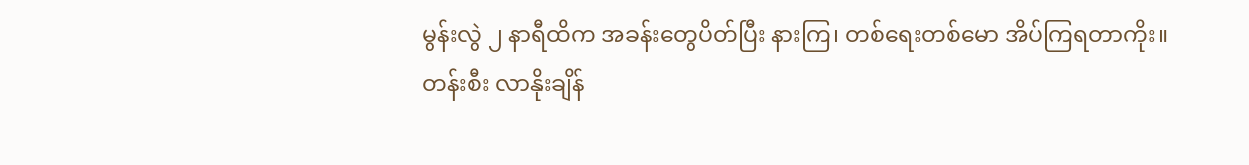မွန်းလွဲ ၂ နာရီထိက အခန်းတွေပိတ်ပြီး နားကြ၊ တစ်ရေးတစ်မော အိပ်ကြရတာကိုး။
တန်းစီး လာနိုးချိန်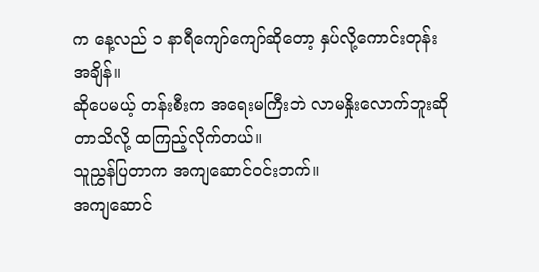က နေ့လည် ၁ နာရီကျော်ကျော်ဆိုတော့ နှပ်လို့ကောင်းတုန်းအချိန်။
ဆိုပေမယ့် တန်းစီးက အရေးမကြီးဘဲ လာမနှိုးလောက်ဘူးဆိုတာသိလို့ ထကြည့်လိုက်တယ်။
သူညွှန်ပြတာက အကျဆောင်ဝင်းဘက်။
အကျဆောင်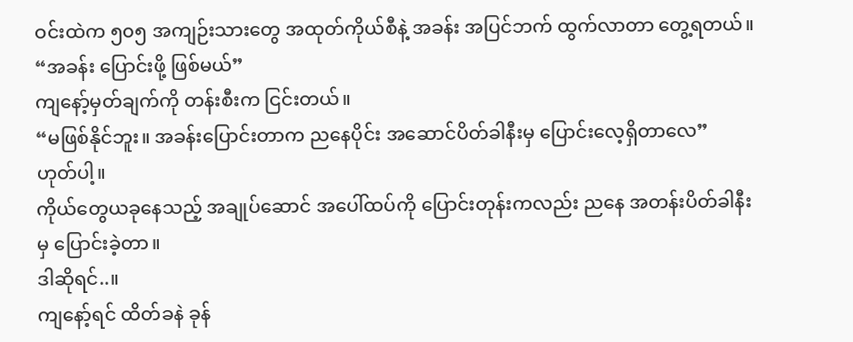ဝင်းထဲက ၅၀၅ အကျဉ်းသားတွေ အထုတ်ကိုယ်စီနဲ့ အခန်း အပြင်ဘက် ထွက်လာတာ တွေ့ရတယ်။
“အခန်း ပြောင်းဖို့ ဖြစ်မယ်”
ကျနော့်မှတ်ချက်ကို တန်းစီးက ငြင်းတယ်။
“မဖြစ်နိုင်ဘူး။ အခန်းပြောင်းတာက ညနေပိုင်း အဆောင်ပိတ်ခါနီးမှ ပြောင်းလေ့ရှိတာလေ”
ဟုတ်ပါ့။
ကိုယ်တွေယခုနေသည့် အချုပ်ဆောင် အပေါ်ထပ်ကို ပြောင်းတုန်းကလည်း ညနေ အတန်းပိတ်ခါနီးမှ ပြောင်းခဲ့တာ။
ဒါဆိုရင်..။
ကျနော့်ရင် ထိတ်ခနဲ ခုန်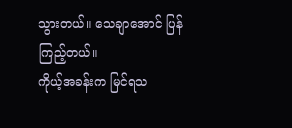သွားတယ်။ သေချာအောင် ပြန်ကြည့်တယ်။
ကိုယ့်အခန်းက မြင်ရသ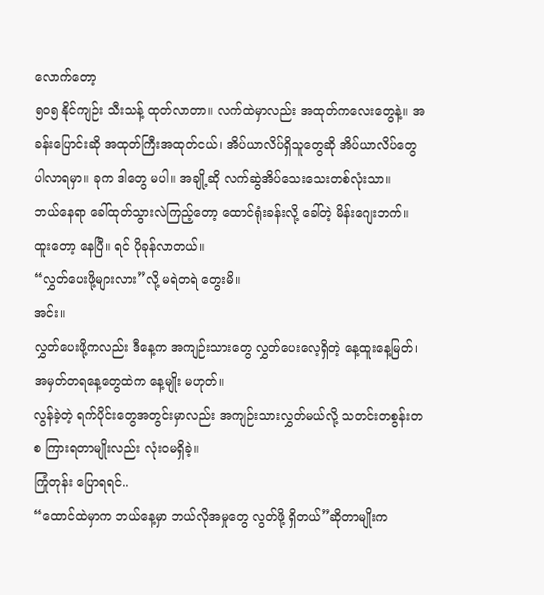လောက်တော့
၅၀၅ နိုင်ကျဉ်း သီးသန့် ထုတ်လာတာ။ လက်ထဲမှာလည်း အထုတ်ကလေးတွေနဲ့။ အခန်းပြောင်းဆို အထုတ်ကြီးအထုတ်ငယ်၊ အိပ်ယာလိပ်ရှိသူတွေဆို အိပ်ယာလိပ်တွေ ပါလာရမှာ။ ခုက ဒါတွေ မပါ။ အချို့ဆို လက်ဆွဲအိပ်သေးသေးတစ်လုံးသာ။
ဘယ်နေရာ ခေါ်ထုတ်သွားလဲကြည့်တော့ ထောင်ရုံးခန်းလို့ ခေါ်တဲ့ မိန်းဂျေးဘက်။
ထူးတော့ နေပြီ။ ရင် ပိုခုန်လာတယ်။
“လွှတ်ပေးဖို့များလား”လို့ မရဲတရဲ တွေးမိ။
အင်း။
လွှတ်ပေးဖို့ကလည်း ဒီနေ့က အကျဉ်းသားတွေ လွှတ်ပေးလေ့ရှိတဲ့ နေ့ထူးနေ့မြတ်၊ အမှတ်တရနေ့တွေထဲက နေ့မျိုး မဟုတ်။
လွန်ခဲ့တဲ့ ရက်ပိုင်းတွေအတွင်းမှာလည်း အကျဉ်းသားလွှတ်မယ်လို့ သတင်းတစွန်းတစ ကြားရတာမျိုးလည်း လုံးဝမရှိခဲ့။
ကြုံတုန်း ပြောရရင်..
“ထောင်ထဲမှာက ဘယ်နေ့မှာ ဘယ်လိုအမှုတွေ လွတ်ဖို့ ရှိတယ်”ဆိုတာမျိုးက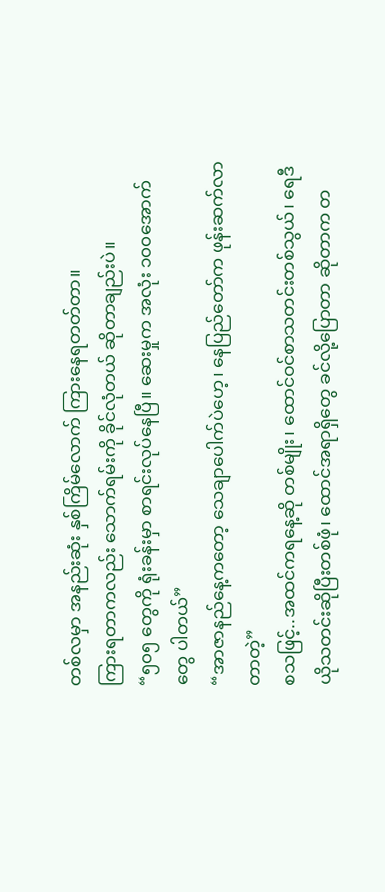တစ်လမှာ အနည်းဆုံး နှစ်ကြိမ်လောက် ကြားနေရတတ်တာ။
ကြားရတာကလည်း သောက်ရမ်းကို ခိုင်လုံတယ် ဆိုတာချည်းပဲ။
“၅၀၅ တွေကို ရုံးခန်းမှာ စာရင်းလုပ်နေပြီ။ ဆေးမှုက အလုံး ၁၀၀အောက်တွေ ပါတယ်”
“အာဇာနည်နေ့ကတော့ သေချာပေါက်ပဲဟေ့၊ နေပြည်တော်က ဖုန်းဆက်လာတာတဲ့”
စသဖြင့်..အထင်ကရနေ့ဆို တစ်မျိုး၊ ထောင်ဝင်စာသတင်းတစ်သွယ်၊ ရေဒီယိုသတင်းဆိုပြီးတစ်ဖုံ၊ ထောင်အရာရှိတွေ ခင်လို့ပြောတာ ဆိုတာက တ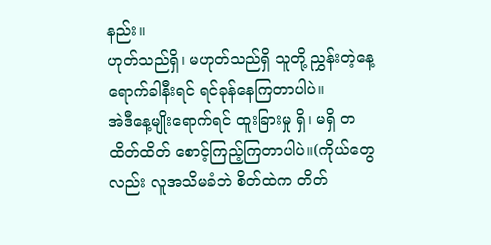နည်း။
ဟုတ်သည်ရှိ၊ မဟုတ်သည်ရှိ သူတို့ ညွှန်းတဲ့နေ့ရောက်ခါနီးရင် ရင်ခုန်နေကြတာပါပဲ။
အဲဒီနေ့မျိုးရောက်ရင် ထူးခြားမှု ရှိ၊ မရှိ တထိတ်ထိတ် စောင့်ကြည့်ကြတာပါပဲ။(ကိုယ်တွေလည်း လူအသိမခံဘဲ စိတ်ထဲက တိတ်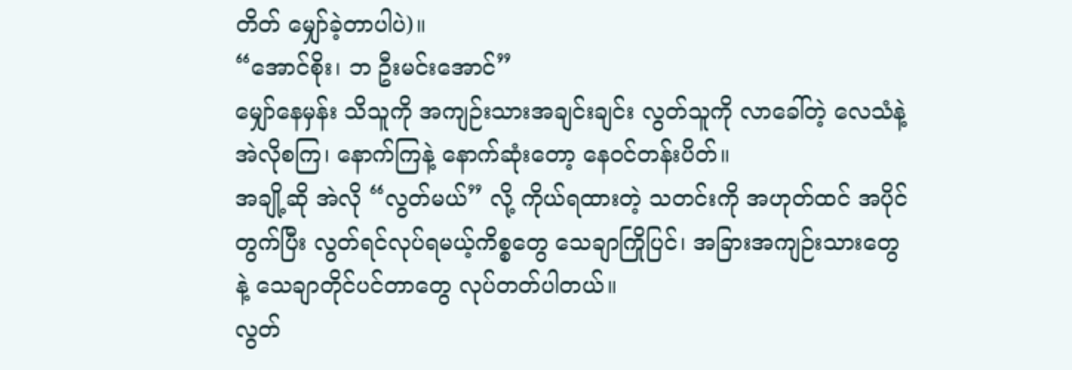တိတ် မျှော်ခဲ့တာပါပဲ)။
“အောင်စိုး၊ ဘ ဦးမင်းအောင်”
မျှော်နေမှန်း သိသူကို အကျဉ်းသားအချင်းချင်း လွတ်သူကို လာခေါ်တဲ့ လေသံနဲ့ အဲလိုစကြ၊ နောက်ကြနဲ့ နောက်ဆုံးတော့ နေဝင်တန်းပိတ်။
အချို့ဆို အဲလို “လွတ်မယ်” လို့ ကိုယ်ရထားတဲ့ သတင်းကို အဟုတ်ထင် အပိုင်တွက်ပြီး လွတ်ရင်လုပ်ရမယ့်ကိစ္စတွေ သေချာကြိုပြင်၊ အခြားအကျဉ်းသားတွေနဲ့ သေချာတိုင်ပင်တာတွေ လုပ်တတ်ပါတယ်။
လွတ်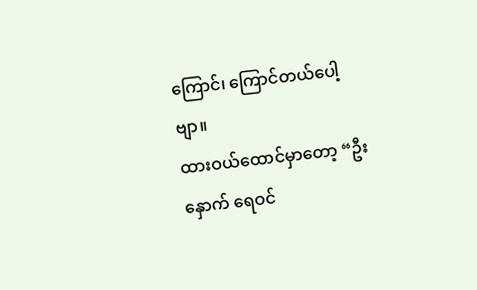ကြောင်၊ ကြောင်တယ်ပေါ့ဗျာ။
ထားဝယ်ထောင်မှာတော့ “ဦးနှောက် ရေဝင်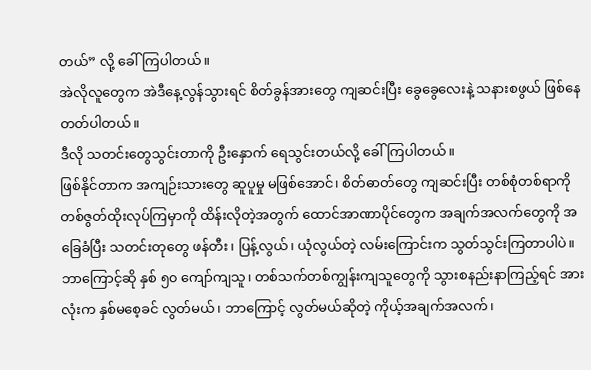တယ်” လို့ ခေါ်ကြပါတယ်။
အဲလိုလူတွေက အဲဒီနေ့လွန်သွားရင် စိတ်ခွန်အားတွေ ကျဆင်းပြီး ခွေခွေလေးနဲ့ သနားစဖွယ် ဖြစ်နေတတ်ပါတယ်။
ဒီလို သတင်းတွေသွင်းတာကို ဦးနှောက် ရေသွင်းတယ်လို့ ခေါ်ကြပါတယ်။
ဖြစ်နိုင်တာက အကျဉ်းသားတွေ ဆူပူမှု မဖြစ်အောင်၊ စိတ်ဓာတ်တွေ ကျဆင်းပြီး တစ်စုံတစ်ရာကို တစ်ဇွတ်ထိုးလုပ်ကြမှာကို ထိန်းလိုတဲ့အတွက် ထောင်အာဏာပိုင်တွေက အချက်အလက်တွေကို အခြေခံပြီး သတင်းတုတွေ ဖန်တီး၊ ပြန့်လွယ်၊ ယုံလွယ်တဲ့ လမ်းကြောင်းက သွတ်သွင်းကြတာပါပဲ။
ဘာကြောင့်ဆို နှစ် ၅၀ ကျော်ကျသူ၊ တစ်သက်တစ်ကျွန်းကျသူတွေကို သွားစနည်းနာကြည့်ရင် အားလုံးက နှစ်မစေ့ခင် လွတ်မယ်၊ ဘာကြောင့် လွတ်မယ်ဆိုတဲ့ ကိုယ့်အချက်အလက်၊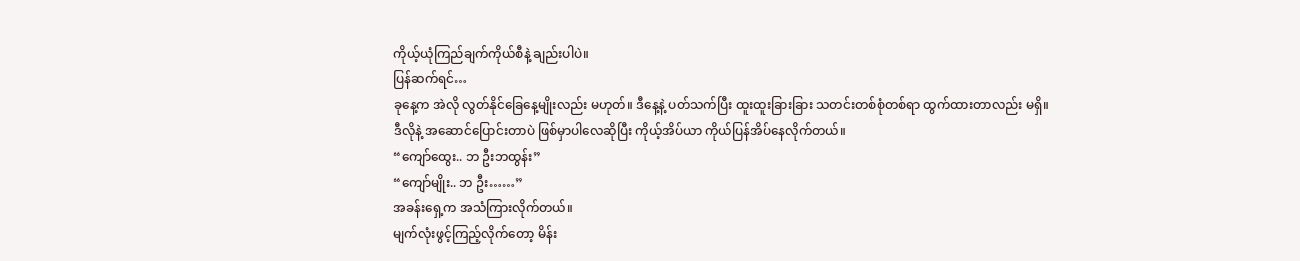ကိုယ့်ယုံကြည်ချက်ကိုယ်စီနဲ့ ချည်းပါပဲ။
ပြန်ဆက်ရင်…
ခုနေ့က အဲလို လွတ်နိုင်ခြေနေ့မျိုးလည်း မဟုတ်။ ဒီနေ့နဲ့ ပတ်သက်ပြီး ထူးထူးခြားခြား သတင်းတစ်စုံတစ်ရာ ထွက်ထားတာလည်း မရှိ။
ဒီလိုနဲ့ အဆောင်ပြောင်းတာပဲ ဖြစ်မှာပါလေဆိုပြီး ကိုယ့်အိပ်ယာ ကိုယ်ပြန်အိပ်နေလိုက်တယ်။
“ကျော်ထွေး.. ဘ ဦးဘထွန်း”
“ကျော်မျိုး.. ဘ ဦး……”
အခန်းရှေ့က အသံကြားလိုက်တယ်။
မျက်လုံးဖွင့်ကြည့်လိုက်တော့ မိန်း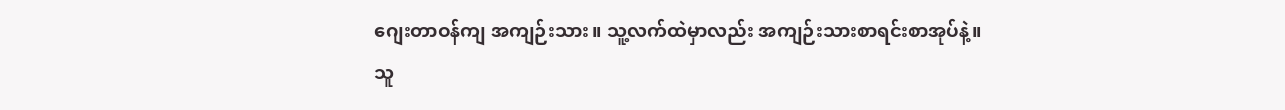ဂျေးတာဝန်ကျ အကျဉ်းသား။ သူ့လက်ထဲမှာလည်း အကျဉ်းသားစာရင်းစာအုပ်နဲ့။
သူ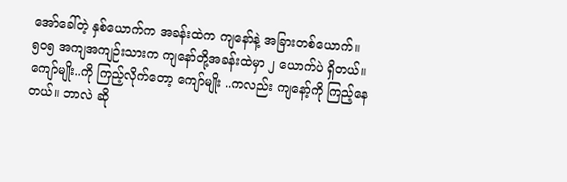အော်ခေါ်တဲ့ နှစ်ယောက်က အခန်းထဲက ကျနော်နဲ့ အခြားတစ်ယောက်။ ၅၀၅ အကျအကျဉ်းသားက ကျနော်တို့အခန်းထဲမှာ ၂ ယောက်ပဲ ရှိတယ်။
ကျော်မျိုး..ကို ကြည့်လိုက်တော့ ကျော်မျိုး ..ကလည်း ကျနော့်ကို ကြည့်နေတယ်။ ဘာလဲ ဆို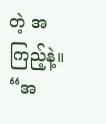တဲ့ အကြည့်နဲ့။
“အ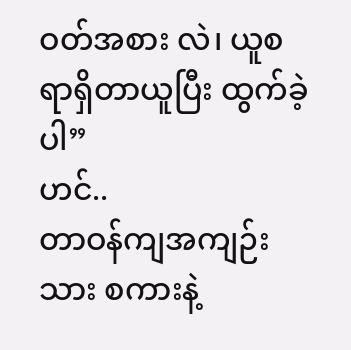ဝတ်အစား လဲ၊ ယူစရာရှိတာယူပြီး ထွက်ခဲ့ပါ”
ဟင်..
တာဝန်ကျအကျဉ်းသား စကားနဲ့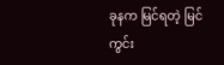ခုနက မြင်ရတဲ့ မြင်ကွင်း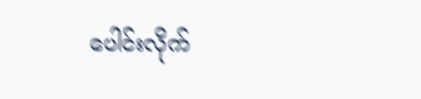ပေါင်းလိုက်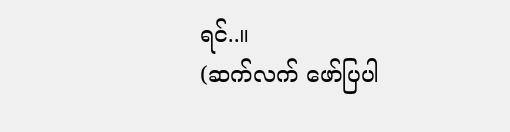ရင်..။
(ဆက်လက် ဖော်ပြပါ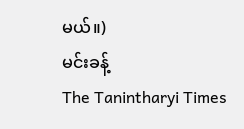မယ်။)
မင်းခန့်
The Tanintharyi Times